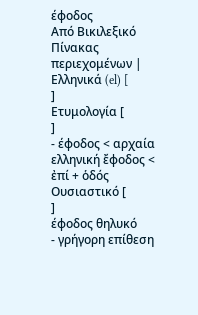έφοδος
Από Βικιλεξικό
Πίνακας περιεχομένων |
Ελληνικά (el) [
]
Ετυμολογία [
]
- έφοδος < αρχαία ελληνική ἔφοδος < ἐπί + ὁδός
Ουσιαστικό [
]
έφοδος θηλυκό
- γρήγορη επίθεση